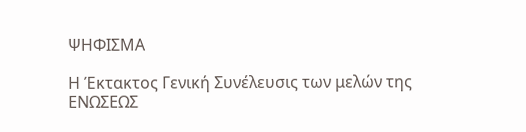ΨΗΦΙΣΜΑ

Η Έκτακτος Γενική Συνέλευσις των μελών της ΕΝΩΣΕΩΣ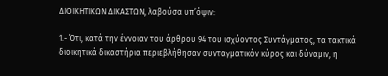ΔΙΟΙΚΗΤΙΚΩΝ ΔΙΚΑΣΤΩΝ, λαβούσα υπ’όψιν:

1.- Ότι, κατά την έννοιαν του άρθρου 94 του ισχύοντος Συντάγματος, τα τακτικά διοικητικά δικαστήρια περιεβλήθησαν συνταγματικόν κύρος και δύναμιν, η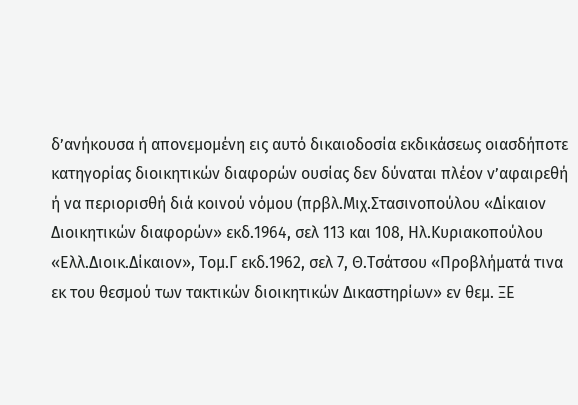δ’ανήκουσα ή απονεμομένη εις αυτό δικαιοδοσία εκδικάσεως οιασδήποτε κατηγορίας διοικητικών διαφορών ουσίας δεν δύναται πλέον ν’αφαιρεθή ή να περιορισθή διά κοινού νόμου (πρβλ.Μιχ.Στασινοπούλου «Δίκαιον Διοικητικών διαφορών» εκδ.1964, σελ 113 και 108, Ηλ.Κυριακοπούλου «Ελλ.Διοικ.Δίκαιον», Τομ.Γ εκδ.1962, σελ 7, Θ.Τσάτσου «Προβλήματά τινα εκ του θεσμού των τακτικών διοικητικών Δικαστηρίων» εν θεμ. ΞΕ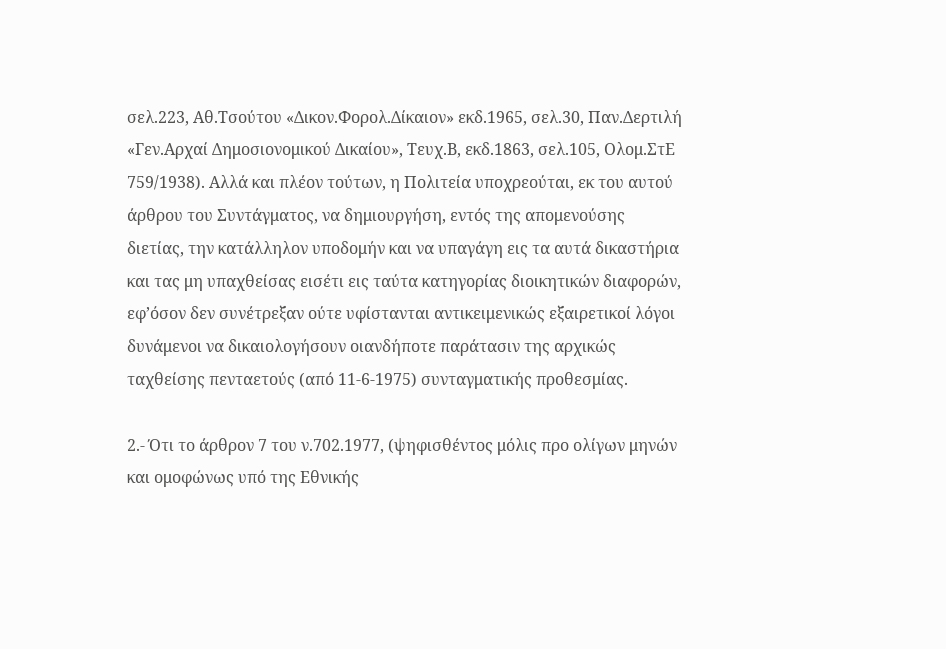σελ.223, Αθ.Τσούτου «Δικον.Φορολ.Δίκαιον» εκδ.1965, σελ.30, Παν.Δερτιλή «Γεν.Αρχαί Δημοσιονομικού Δικαίου», Τευχ.Β, εκδ.1863, σελ.105, Ολομ.ΣτΕ 759/1938). Αλλά και πλέον τούτων, η Πολιτεία υποχρεούται, εκ του αυτού άρθρου του Συντάγματος, να δημιουργήση, εντός της απομενούσης διετίας, την κατάλληλον υποδομήν και να υπαγάγη εις τα αυτά δικαστήρια και τας μη υπαχθείσας εισέτι εις ταύτα κατηγορίας διοικητικών διαφορών, εφ’όσον δεν συνέτρεξαν ούτε υφίστανται αντικειμενικώς εξαιρετικοί λόγοι δυνάμενοι να δικαιολογήσουν οιανδήποτε παράτασιν της αρχικώς ταχθείσης πενταετούς (από 11-6-1975) συνταγματικής προθεσμίας.

2.- Ότι το άρθρον 7 του ν.702.1977, (ψηφισθέντος μόλις προ ολίγων μηνών και ομοφώνως υπό της Εθνικής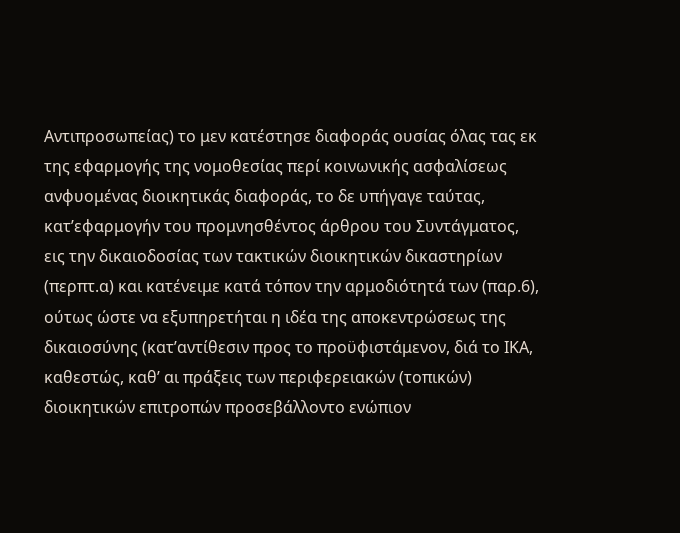Αντιπροσωπείας) το μεν κατέστησε διαφοράς ουσίας όλας τας εκ της εφαρμογής της νομοθεσίας περί κοινωνικής ασφαλίσεως ανφυομένας διοικητικάς διαφοράς, το δε υπήγαγε ταύτας, κατ’εφαρμογήν του προμνησθέντος άρθρου του Συντάγματος, εις την δικαιοδοσίας των τακτικών διοικητικών δικαστηρίων (περπτ.α) και κατένειμε κατά τόπον την αρμοδιότητά των (παρ.6), ούτως ώστε να εξυπηρετήται η ιδέα της αποκεντρώσεως της δικαιοσύνης (κατ’αντίθεσιν προς το προϋφιστάμενον, διά το ΙΚΑ, καθεστώς, καθ’ αι πράξεις των περιφερειακών (τοπικών) διοικητικών επιτροπών προσεβάλλοντο ενώπιον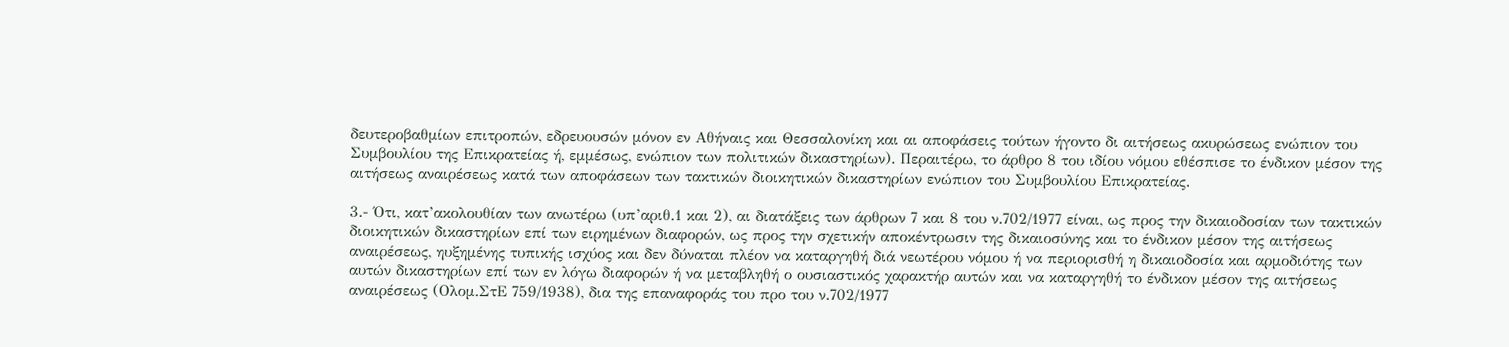δευτεροβαθμίων επιτροπών, εδρευουσών μόνον εν Αθήναις και Θεσσαλονίκη και αι αποφάσεις τούτων ήγοντο δι αιτήσεως ακυρώσεως ενώπιον του Συμβουλίου της Επικρατείας ή, εμμέσως, ενώπιον των πολιτικών δικαστηρίων). Περαιτέρω, το άρθρο 8 του ιδίου νόμου εθέσπισε το ένδικον μέσον της αιτήσεως αναιρέσεως κατά των αποφάσεων των τακτικών διοικητικών δικαστηρίων ενώπιον του Συμβουλίου Επικρατείας.

3.- Ότι, κατ’ακολουθίαν των ανωτέρω (υπ’αριθ.1 και 2), αι διατάξεις των άρθρων 7 και 8 του ν.702/1977 είναι, ως προς την δικαιοδοσίαν των τακτικών διοικητικών δικαστηρίων επί των ειρημένων διαφορών, ως προς την σχετικήν αποκέντρωσιν της δικαιοσύνης και το ένδικον μέσον της αιτήσεως αναιρέσεως, ηυξημένης τυπικής ισχύος και δεν δύναται πλέον να καταργηθή διά νεωτέρου νόμου ή να περιορισθή η δικαιοδοσία και αρμοδιότης των αυτών δικαστηρίων επί των εν λόγω διαφορών ή να μεταβληθή ο ουσιαστικός χαρακτήρ αυτών και να καταργηθή το ένδικον μέσον της αιτήσεως αναιρέσεως (Ολομ.ΣτΕ 759/1938), δια της επαναφοράς του προ του ν.702/1977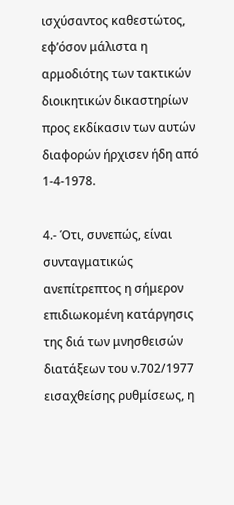ισχύσαντος καθεστώτος, εφ’όσον μάλιστα η αρμοδιότης των τακτικών διοικητικών δικαστηρίων προς εκδίκασιν των αυτών διαφορών ήρχισεν ήδη από 1-4-1978.

4.- Ότι, συνεπώς, είναι συνταγματικώς ανεπίτρεπτος η σήμερον επιδιωκομένη κατάργησις της διά των μνησθεισών διατάξεων του ν.702/1977 εισαχθείσης ρυθμίσεως, η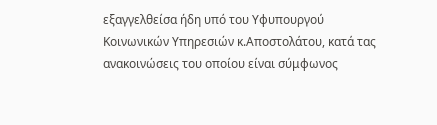εξαγγελθείσα ήδη υπό του Υφυπουργού Κοινωνικών Υπηρεσιών κ.Αποστολάτου, κατά τας ανακοινώσεις του οποίου είναι σύμφωνος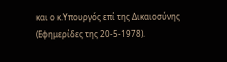και ο κ.Υπουργός επί της Δικαιοσύνης (Εφημερίδες της 20-5-1978).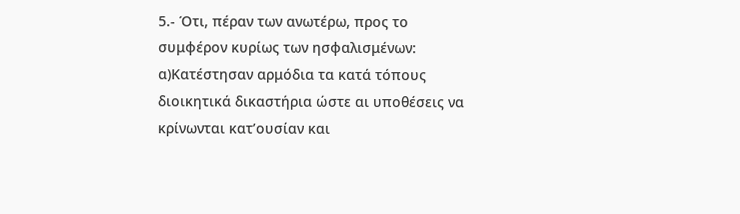5.- Ότι, πέραν των ανωτέρω, προς το συμφέρον κυρίως των ησφαλισμένων: α)Κατέστησαν αρμόδια τα κατά τόπους διοικητικά δικαστήρια ώστε αι υποθέσεις να κρίνωνται κατ’ουσίαν και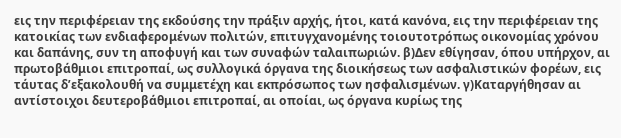εις την περιφέρειαν της εκδούσης την πράξιν αρχής, ήτοι, κατά κανόνα, εις την περιφέρειαν της κατοικίας των ενδιαφερομένων πολιτών, επιτυγχανομένης τοιουτοτρόπως οικονομίας χρόνου και δαπάνης, συν τη αποφυγή και των συναφών ταλαιπωριών. β)Δεν εθίγησαν, όπου υπήρχον, αι πρωτοβάθμιοι επιτροπαί, ως συλλογικά όργανα της διοικήσεως των ασφαλιστικών φορέων, εις τάυτας δ’εξακολουθή να συμμετέχη και εκπρόσωπος των ησφαλισμένων. γ)Καταργήθησαν αι αντίστοιχοι δευτεροβάθμιοι επιτροπαί, αι οποίαι, ως όργανα κυρίως της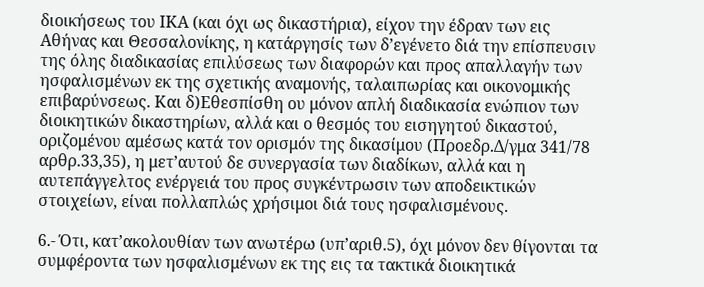διοικήσεως του ΙΚΑ (και όχι ως δικαστήρια), είχον την έδραν των εις Αθήνας και Θεσσαλονίκης, η κατάργησίς των δ’εγένετο διά την επίσπευσιν της όλης διαδικασίας επιλύσεως των διαφορών και προς απαλλαγήν των ησφαλισμένων εκ της σχετικής αναμονής, ταλαιπωρίας και οικονομικής επιβαρύνσεως. Και δ)Εθεσπίσθη ου μόνον απλή διαδικασία ενώπιον των διοικητικών δικαστηρίων, αλλά και ο θεσμός του εισηγητού δικαστού, οριζομένου αμέσως κατά τον ορισμόν της δικασίμου (Προεδρ.Δ/γμα 341/78 αρθρ.33,35), η μετ’αυτού δε συνεργασία των διαδίκων, αλλά και η αυτεπάγγελτος ενέργειά του προς συγκέντρωσιν των αποδεικτικών στοιχείων, είναι πολλαπλώς χρήσιμοι διά τους ησφαλισμένους.

6.- Ότι, κατ’ακολουθίαν των ανωτέρω (υπ’αριθ.5), όχι μόνον δεν θίγονται τα συμφέροντα των ησφαλισμένων εκ της εις τα τακτικά διοικητικά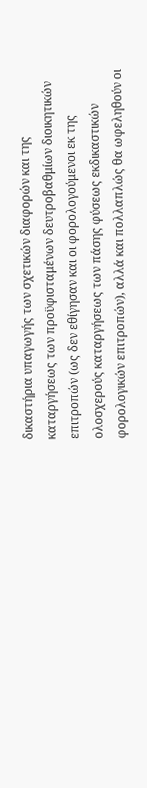δικαστήρια υπαγωγής των σχετικών διαφορών και της καταργήσεως των προϋφισταμένων δευτροβαθμίων διοικητικών επιτροπών (ως δεν εθίγησαν και οι φορολογούμενοι εκ της ολοσχερούς καταργήσεως των πάσης φύσεως εκδικαστικών φορολογικών επιτροπών), αλλά και πολλαπλώς θα ωφεληθούν οι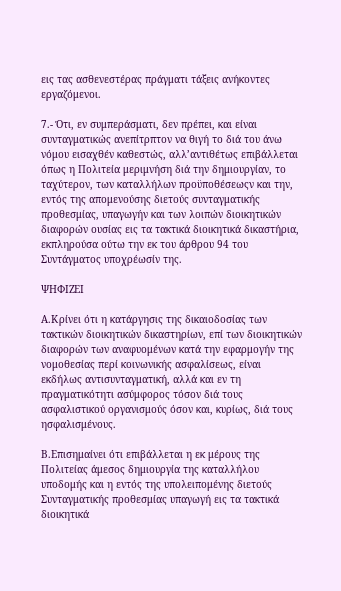εις τας ασθενεστέρας πράγματι τάξεις ανήκοντες εργαζόμενοι.

7.- Ότι, εν συμπεράσματι, δεν πρέπει, και είναι συνταγματικώς ανεπίτρπτον να θιγή το διά του άνω νόμου εισαχθέν καθεστώς, αλλ’αντιθέτως επιβάλλεται όπως η Πολιτεία μεριμνήση διά την δημιουργίαν, το ταχύτερον, των καταλλήλων προϋποθέσεωςν και την, εντός της απομενούσης διετούς συνταγματικής προθεσμίας, υπαγωγήν και των λοιπών διοικητικών διαφορών ουσίας εις τα τακτικά διοικητικά δικαστήρια, εκπληρούσα ούτω την εκ του άρθρου 94 του Συντάγματος υποχρέωσίν της.

ΨΗΦΙΖΕΙ

Α.Κρίνει ότι η κατάργησις της δικαιοδοσίας των τακτικών διοικητικών δικαστηρίων, επί των διοικητικών διαφορών των αναφυομένων κατά την εφαρμογήν της νομοθεσίας περί κοινωνικής ασφαλίσεως, είναι εκδήλως αντισυνταγματική, αλλά και εν τη πραγματικότητι ασύμφορος τόσον διά τους ασφαλιστικού οργανισμούς όσον και, κυρίως, διά τους ησφαλισμένους.

Β.Επισημαίνει ότι επιβάλλεται η εκ μέρους της Πολιτείας άμεσος δημιουργία της καταλλήλου υποδομής και η εντός της υπολειπομένης διετούς Συνταγματικής προθεσμίας υπαγωγή εις τα τακτικά διοικητικά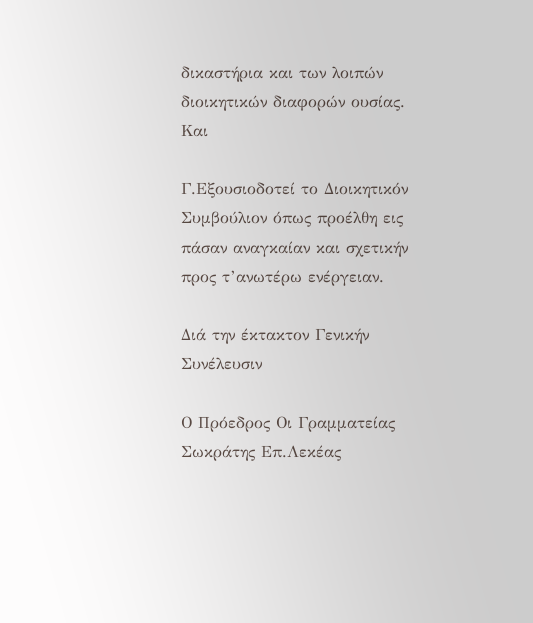δικαστήρια και των λοιπών διοικητικών διαφορών ουσίας. Και

Γ.Εξουσιοδοτεί το Διοικητικόν Συμβούλιον όπως προέλθη εις πάσαν αναγκαίαν και σχετικήν προς τ’ανωτέρω ενέργειαν.

Διά την έκτακτον Γενικήν Συνέλευσιν

Ο Πρόεδρος Οι Γραμματείας
Σωκράτης Επ.Λεκέας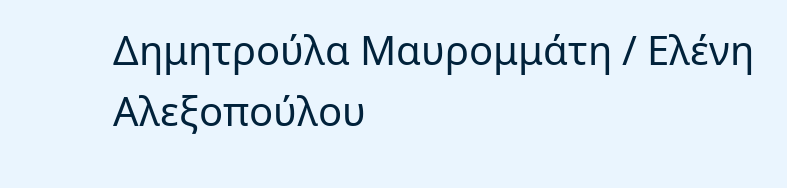Δημητρούλα Μαυρομμάτη / Ελένη Αλεξοπούλου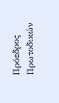Πρόεδρος Πρωτοδικών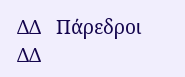ΔΔ   Πάρεδροι ΔΔ